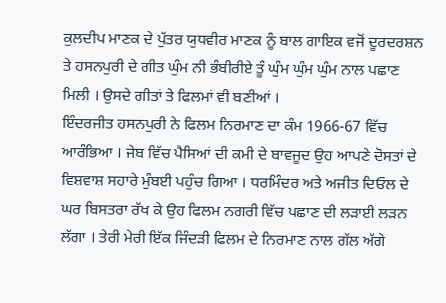ਕੁਲਦੀਪ ਮਾਣਕ ਦੇ ਪੁੱਤਰ ਯੁਧਵੀਰ ਮਾਣਕ ਨੂੰ ਬਾਲ ਗਾਇਕ ਵਜੋਂ ਦੂਰਦਰਸ਼ਨ ਤੇ ਹਸਨਪੁਰੀ ਦੇ ਗੀਤ ਘੁੰਮ ਨੀ ਭੰਬੀਰੀਏ ਤੂੰ ਘੁੰਮ ਘੁੰਮ ਘੁੰਮ ਨਾਲ ਪਛਾਣ ਮਿਲੀ । ਉਸਦੇ ਗੀਤਾਂ ਤੇ ਫਿਲਮਾਂ ਵੀ ਬਣੀਆਂ ।
ਇੰਦਰਜੀਤ ਹਸਨਪੁਰੀ ਨੇ ਫਿਲਮ ਨਿਰਮਾਣ ਦਾ ਕੰਮ 1966-67 ਵਿੱਚ ਆਰੰਭਿਆ । ਜੇਬ ਵਿੱਚ ਪੈਸਿਆਂ ਦੀ ਕਮੀ ਦੇ ਬਾਵਜੂਦ ਉਹ ਆਪਣੇ ਦੋਸਤਾਂ ਦੇ ਵਿਸ਼ਵਾਸ਼ ਸਹਾਰੇ ਮੁੰਬਈ ਪਹੁੰਚ ਗਿਆ । ਧਰਮਿੰਦਰ ਅਤੇ ਅਜੀਤ ਦਿਓਲ ਦੇ ਘਰ ਬਿਸਤਰਾ ਰੱਖ ਕੇ ਉਹ ਫਿਲਮ ਨਗਰੀ ਵਿੱਚ ਪਛਾਣ ਦੀ ਲੜਾਈ ਲੜਨ ਲੱਗਾ । ਤੇਰੀ ਮੇਰੀ ਇੱਕ ਜਿੰਦੜੀ ਫਿਲਮ ਦੇ ਨਿਰਮਾਣ ਨਾਲ ਗੱਲ ਅੱਗੇ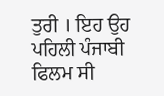ਤੁਰੀ । ਇਹ ਉਹ ਪਹਿਲੀ ਪੰਜਾਬੀ ਫਿਲਮ ਸੀ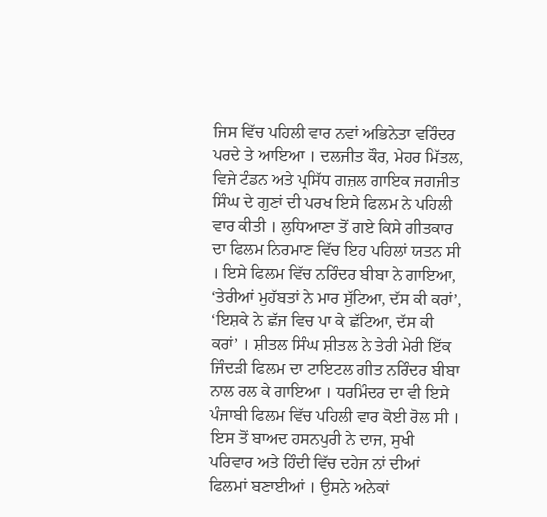ਜਿਸ ਵਿੱਚ ਪਹਿਲੀ ਵਾਰ ਨਵਾਂ ਅਭਿਨੇਤਾ ਵਰਿੰਦਰ ਪਰਦੇ ਤੇ ਆਇਆ । ਦਲਜੀਤ ਕੌਰ, ਮੇਹਰ ਮਿੱਤਲ, ਵਿਜੇ ਟੰਡਨ ਅਤੇ ਪ੍ਰਸਿੱਧ ਗਜ਼ਲ ਗਾਇਕ ਜਗਜੀਤ ਸਿੰਘ ਦੇ ਗੁਣਾਂ ਦੀ ਪਰਖ ਇਸੇ ਫਿਲਮ ਨੇ ਪਹਿਲੀ ਵਾਰ ਕੀਤੀ । ਲੁਧਿਆਣਾ ਤੋਂ ਗਏ ਕਿਸੇ ਗੀਤਕਾਰ ਦਾ ਫਿਲਮ ਨਿਰਮਾਣ ਵਿੱਚ ਇਹ ਪਹਿਲਾਂ ਯਤਨ ਸੀ । ਇਸੇ ਫਿਲਮ ਵਿੱਚ ਨਰਿੰਦਰ ਬੀਬਾ ਨੇ ਗਾਇਆ, ‘ਤੇਰੀਆਂ ਮੁਹੱਬਤਾਂ ਨੇ ਮਾਰ ਸੁੱਟਿਆ, ਦੱਸ ਕੀ ਕਰਾਂ’, ‘ਇਸ਼ਕੇ ਨੇ ਛੱਜ ਵਿਚ ਪਾ ਕੇ ਛੱਟਿਆ, ਦੱਸ ਕੀ ਕਰਾਂ’ । ਸ਼ੀਤਲ ਸਿੰਘ ਸ਼ੀਤਲ ਨੇ ਤੇਰੀ ਮੇਰੀ ਇੱਕ ਜਿੰਦੜੀ ਫਿਲਮ ਦਾ ਟਾਇਟਲ ਗੀਤ ਨਰਿੰਦਰ ਬੀਬਾ ਨਾਲ ਰਲ ਕੇ ਗਾਇਆ । ਧਰਮਿੰਦਰ ਦਾ ਵੀ ਇਸੇ ਪੰਜਾਬੀ ਫਿਲਮ ਵਿੱਚ ਪਹਿਲੀ ਵਾਰ ਕੋਈ ਰੋਲ ਸੀ । ਇਸ ਤੋਂ ਬਾਅਦ ਹਸਨਪੁਰੀ ਨੇ ਦਾਜ, ਸੁਖੀ ਪਰਿਵਾਰ ਅਤੇ ਹਿੰਦੀ ਵਿੱਚ ਦਹੇਜ ਨਾਂ ਦੀਆਂ ਫਿਲਮਾਂ ਬਣਾਈਆਂ । ਉਸਨੇ ਅਨੇਕਾਂ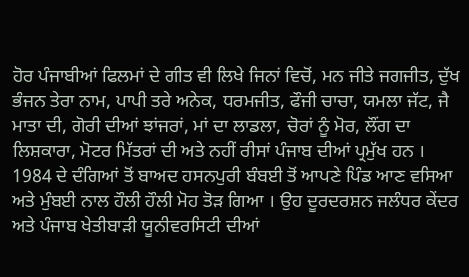ਹੋਰ ਪੰਜਾਬੀਆਂ ਫਿਲਮਾਂ ਦੇ ਗੀਤ ਵੀ ਲਿਖੇ ਜਿਨਾਂ ਵਿਚੋਂ, ਮਨ ਜੀਤੇ ਜਗਜੀਤ, ਦੁੱਖ ਭੰਜਨ ਤੇਰਾ ਨਾਮ, ਪਾਪੀ ਤਰੇ ਅਨੇਕ, ਧਰਮਜੀਤ, ਫੌਜੀ ਚਾਚਾ, ਯਮਲਾ ਜੱਟ, ਜੈ ਮਾਤਾ ਦੀ, ਗੋਰੀ ਦੀਆਂ ਝਾਂਜਰਾਂ, ਮਾਂ ਦਾ ਲਾਡਲਾ, ਚੋਰਾਂ ਨੂੰ ਮੋਰ, ਲੌਂਗ ਦਾ ਲਿਸ਼ਕਾਰਾ, ਮੋਟਰ ਮਿੱਤਰਾਂ ਦੀ ਅਤੇ ਨਹੀਂ ਰੀਸਾਂ ਪੰਜਾਬ ਦੀਆਂ ਪ੍ਰਮੁੱਖ ਹਨ ।
1984 ਦੇ ਦੰਗਿਆਂ ਤੋਂ ਬਾਅਦ ਹਸਨਪੁਰੀ ਬੰਬਈ ਤੋਂ ਆਪਣੇ ਪਿੰਡ ਆਣ ਵਸਿਆ ਅਤੇ ਮੁੰਬਈ ਨਾਲ ਹੌਲੀ ਹੌਲੀ ਮੋਹ ਤੋੜ ਗਿਆ । ਉਹ ਦੂਰਦਰਸ਼ਨ ਜਲੰਧਰ ਕੇਂਦਰ ਅਤੇ ਪੰਜਾਬ ਖੇਤੀਬਾੜੀ ਯੂਨੀਵਰਸਿਟੀ ਦੀਆਂ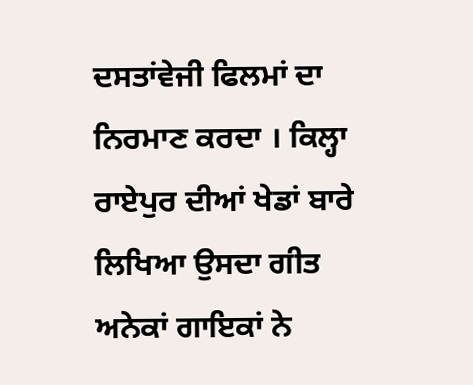ਦਸਤਾਂਵੇਜੀ ਫਿਲਮਾਂ ਦਾ ਨਿਰਮਾਣ ਕਰਦਾ । ਕਿਲ੍ਹਾ ਰਾਏਪੁਰ ਦੀਆਂ ਖੇਡਾਂ ਬਾਰੇ ਲਿਖਿਆ ਉਸਦਾ ਗੀਤ ਅਨੇਕਾਂ ਗਾਇਕਾਂ ਨੇ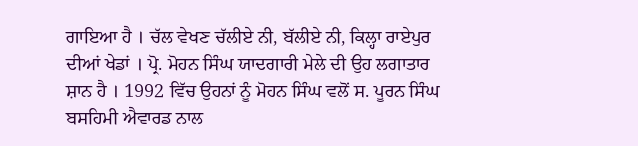ਗਾਇਆ ਹੈ । ਚੱਲ ਵੇਖਣ ਚੱਲੀਏ ਨੀ, ਬੱਲੀਏ ਨੀ, ਕਿਲ੍ਹਾ ਰਾਏਪੁਰ ਦੀਆਂ ਖੇਡਾਂ । ਪ੍ਰੋ. ਮੋਹਨ ਸਿੰਘ ਯਾਦਗਾਰੀ ਮੇਲੇ ਦੀ ਉਹ ਲਗਾਤਾਰ ਸ਼ਾਨ ਹੈ । 1992 ਵਿੱਚ ਉਹਨਾਂ ਨੂੰ ਮੋਹਨ ਸਿੰਘ ਵਲੋਂ ਸ. ਪੂਰਨ ਸਿੰਘ ਬਸਹਿਮੀ ਐਵਾਰਡ ਨਾਲ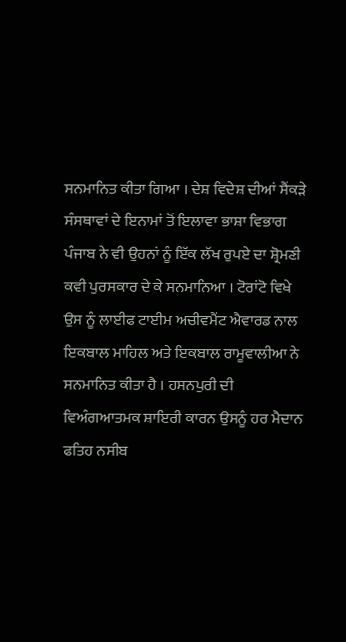ਸਨਮਾਨਿਤ ਕੀਤਾ ਗਿਆ । ਦੇਸ਼ ਵਿਦੇਸ਼ ਦੀਆਂ ਸੈਂਕੜੇ ਸੰਸਥਾਵਾਂ ਦੇ ਇਨਾਮਾਂ ਤੋਂ ਇਲਾਵਾ ਭਾਸ਼ਾ ਵਿਭਾਗ ਪੰਜਾਬ ਨੇ ਵੀ ਉਹਨਾਂ ਨੂੰ ਇੱਕ ਲੱਖ ਰੁਪਏ ਦਾ ਸ਼੍ਰੋਮਣੀ ਕਵੀ ਪੁਰਸਕਾਰ ਦੇ ਕੇ ਸਨਮਾਨਿਆ । ਟੋਰਾਂਟੋ ਵਿਖੇ ਉਸ ਨੂੰ ਲਾਈਫ ਟਾਈਮ ਅਚੀਵਮੈਂਟ ਐਵਾਰਡ ਨਾਲ ਇਕਬਾਲ ਮਾਹਿਲ ਅਤੇ ਇਕਬਾਲ ਰਾਮੂਵਾਲੀਆ ਨੇ ਸਨਮਾਨਿਤ ਕੀਤਾ ਹੈ । ਹਸਨਪੁਰੀ ਦੀ ਵਿਅੰਗਆਤਮਕ ਸ਼ਾਇਰੀ ਕਾਰਨ ਉਸਨੂੰ ਹਰ ਮੈਦਾਨ ਫਤਿਹ ਨਸੀਬ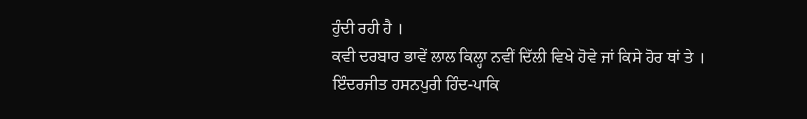ਹੁੰਦੀ ਰਹੀ ਹੈ ।
ਕਵੀ ਦਰਬਾਰ ਭਾਵੇਂ ਲਾਲ ਕਿਲ੍ਹਾ ਨਵੀਂ ਦਿੱਲੀ ਵਿਖੇ ਹੋਵੇ ਜਾਂ ਕਿਸੇ ਹੋਰ ਥਾਂ ਤੇ ।
ਇੰਦਰਜੀਤ ਹਸਨਪੁਰੀ ਹਿੰਦ-ਪਾਕਿ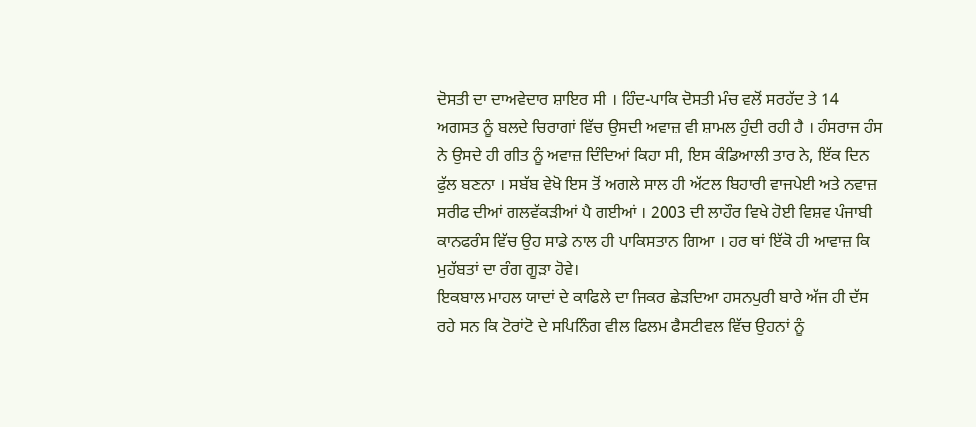ਦੋਸਤੀ ਦਾ ਦਾਅਵੇਦਾਰ ਸ਼ਾਇਰ ਸੀ । ਹਿੰਦ-ਪਾਕਿ ਦੋਸਤੀ ਮੰਚ ਵਲੋਂ ਸਰਹੱਦ ਤੇ 14 ਅਗਸਤ ਨੂੰ ਬਲਦੇ ਚਿਰਾਗਾਂ ਵਿੱਚ ਉਸਦੀ ਅਵਾਜ਼ ਵੀ ਸ਼ਾਮਲ ਹੁੰਦੀ ਰਹੀ ਹੈ । ਹੰਸਰਾਜ ਹੰਸ ਨੇ ਉਸਦੇ ਹੀ ਗੀਤ ਨੂੰ ਅਵਾਜ਼ ਦਿੰਦਿਆਂ ਕਿਹਾ ਸੀ, ਇਸ ਕੰਡਿਆਲੀ ਤਾਰ ਨੇ, ਇੱਕ ਦਿਨ ਫੁੱਲ ਬਣਨਾ । ਸਬੱਬ ਵੇਖੋ ਇਸ ਤੋਂ ਅਗਲੇ ਸਾਲ ਹੀ ਅੱਟਲ ਬਿਹਾਰੀ ਵਾਜਪੇਈ ਅਤੇ ਨਵਾਜ਼ ਸਰੀਫ ਦੀਆਂ ਗਲਵੱਕੜੀਆਂ ਪੈ ਗਈਆਂ । 2003 ਦੀ ਲਾਹੌਰ ਵਿਖੇ ਹੋਈ ਵਿਸ਼ਵ ਪੰਜਾਬੀ ਕਾਨਫਰੰਸ ਵਿੱਚ ਉਹ ਸਾਡੇ ਨਾਲ ਹੀ ਪਾਕਿਸਤਾਨ ਗਿਆ । ਹਰ ਥਾਂ ਇੱਕੋ ਹੀ ਆਵਾਜ਼ ਕਿ ਮੁਹੱਬਤਾਂ ਦਾ ਰੰਗ ਗੂੜਾ ਹੋਵੇ।
ਇਕਬਾਲ ਮਾਹਲ ਯਾਦਾਂ ਦੇ ਕਾਫਿਲੇ ਦਾ ਜਿਕਰ ਛੇੜਦਿਆ ਹਸਨਪੁਰੀ ਬਾਰੇ ਅੱਜ ਹੀ ਦੱਸ ਰਹੇ ਸਨ ਕਿ ਟੋਰਾਂਟੋ ਦੇ ਸਪਿਨਿੰਗ ਵੀਲ ਫਿਲਮ ਫੈਸਟੀਵਲ ਵਿੱਚ ਉਹਨਾਂ ਨੂੰ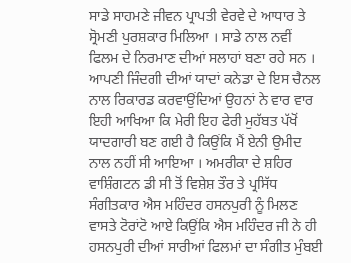ਸਾਡੇ ਸਾਹਮਣੇ ਜੀਵਨ ਪ੍ਰਾਪਤੀ ਵੇਰਵੇ ਦੇ ਆਧਾਰ ਤੇ ਸ੍ਰੋਮਣੀ ਪੁਰਸ਼ਕਾਰ ਮਿਲਿਆ । ਸਾਡੇ ਨਾਲ ਨਵੀਂ ਫਿਲਮ ਦੇ ਨਿਰਮਾਣ ਦੀਆਂ ਸਲਾਹਾਂ ਬਣਾ ਰਹੇ ਸਨ । ਆਪਣੀ ਜਿੰਦਗੀ ਦੀਆਂ ਯਾਦਾਂ ਕਨੇਡਾ ਦੇ ਇਸ ਚੈਨਲ ਨਾਲ ਰਿਕਾਰਡ ਕਰਵਾਉਂਦਿਆਂ ਉਹਨਾਂ ਨੇ ਵਾਰ ਵਾਰ ਇਹੀ ਆਖਿਆ ਕਿ ਮੇਰੀ ਇਹ ਫੇਰੀ ਮੁਹੱਬਤ ਪੱਖੋਂ ਯਾਦਗਾਰੀ ਬਣ ਗਈ ਹੈ ਕਿਉਂਕਿ ਮੈਂ ਏਨੀ ਉਮੀਦ ਨਾਲ ਨਹੀਂ ਸੀ ਆਇਆ । ਅਮਰੀਕਾ ਦੇ ਸ਼ਹਿਰ ਵਾਸ਼ਿੰਗਟਨ ਡੀ ਸੀ ਤੋਂ ਵਿਸ਼ੇਸ਼ ਤੌਰ ਤੇ ਪ੍ਰਸਿੱਧ ਸੰਗੀਤਕਾਰ ਐਸ ਮਹਿੰਦਰ ਹਸਨਪੁਰੀ ਨੂੰ ਮਿਲਣ ਵਾਸਤੇ ਟੋਰਾਂਟੋ ਆਏ ਕਿਉਂਕਿ ਐਸ ਮਹਿੰਦਰ ਜੀ ਨੇ ਹੀ ਹਸਨਪੁਰੀ ਦੀਆਂ ਸਾਰੀਆਂ ਫਿਲਮਾਂ ਦਾ ਸੰਗੀਤ ਮੁੰਬਈ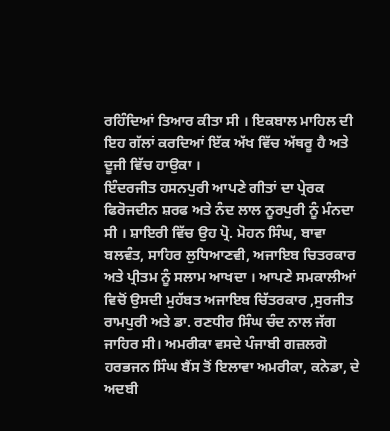ਰਹਿੰਦਿਆਂ ਤਿਆਰ ਕੀਤਾ ਸੀ । ਇਕਬਾਲ ਮਾਹਿਲ ਦੀ ਇਹ ਗੱਲਾਂ ਕਰਦਿਆਂ ਇੱਕ ਅੱਖ ਵਿੱਚ ਅੱਥਰੂ ਹੈ ਅਤੇ ਦੂਜੀ ਵਿੱਚ ਹਾਉਕਾ ।
ਇੰਦਰਜੀਤ ਹਸਨਪੁਰੀ ਆਪਣੇ ਗੀਤਾਂ ਦਾ ਪ੍ਰੇਰਕ ਫਿਰੋਜਦੀਨ ਸ਼ਰਫ ਅਤੇ ਨੰਦ ਲਾਲ ਨੂਰਪੁਰੀ ਨੂੰ ਮੰਨਦਾ ਸੀ । ਸ਼ਾਇਰੀ ਵਿੱਚ ਉਹ ਪ੍ਰੋ. ਮੋਹਨ ਸਿੰਘ, ਬਾਵਾ ਬਲਵੰਤ, ਸਾਹਿਰ ਲੁਧਿਆਣਵੀ, ਅਜਾਇਬ ਚਿਤਰਕਾਰ ਅਤੇ ਪ੍ਰੀਤਮ ਨੂੰ ਸਲਾਮ ਆਖਦਾ । ਆਪਣੇ ਸਮਕਾਲੀਆਂ ਵਿਚੋਂ ਉਸਦੀ ਮੁਹੱਬਤ ਅਜਾਇਬ ਚਿੱਤਰਕਾਰ ,ਸੁਰਜੀਤ ਰਾਮਪੁਰੀ ਅਤੇ ਡਾ. ਰਣਧੀਰ ਸਿੰਘ ਚੰਦ ਨਾਲ ਜੱਗ ਜਾਹਿਰ ਸੀ। ਅਮਰੀਕਾ ਵਸਦੇ ਪੰਜਾਬੀ ਗਜ਼ਲਗੋ ਹਰਭਜਨ ਸਿੰਘ ਬੈਂਸ ਤੋਂ ਇਲਾਵਾ ਅਮਰੀਕਾ, ਕਨੇਡਾ, ਦੇ ਅਦਬੀ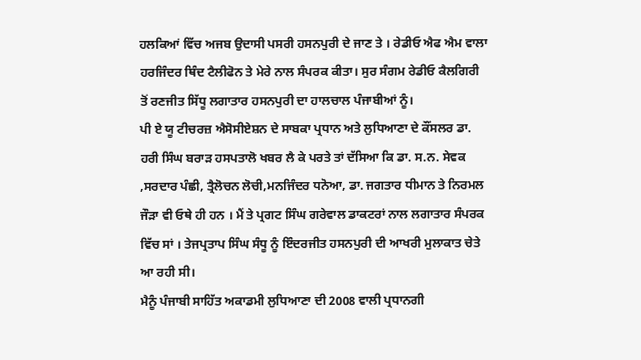ਹਲਕਿਆਂ ਵਿੱਚ ਅਜਬ ਉਦਾਸੀ ਪਸਰੀ ਹਸਨਪੁਰੀ ਦੇ ਜਾਣ ਤੇ । ਰੇਡੀਓ ਐਫ ਐਮ ਵਾਲਾ ਹਰਜਿੰਦਰ ਥਿੰਦ ਟੈਲੀਫੋਨ ਤੇ ਮੇਰੇ ਨਾਲ ਸੰਪਰਕ ਕੀਤਾ। ਸੁਰ ਸੰਗਮ ਰੇਡੀਓ ਕੈਲਗਿਰੀ ਤੋਂ ਰਣਜੀਤ ਸਿੱਧੂ ਲਗਾਤਾਰ ਹਸਨਪੁਰੀ ਦਾ ਹਾਲਚਾਲ ਪੰਜਾਬੀਆਂ ਨੂੰ।
ਪੀ ਏ ਯੂ ਟੀਚਰਜ਼ ਐਸੋਸੀਏਸ਼ਨ ਦੇ ਸਾਬਕਾ ਪ੍ਰਧਾਨ ਅਤੇ ਲੁਧਿਆਣਾ ਦੇ ਕੌਂਸਲਰ ਡਾ. ਹਰੀ ਸਿੰਘ ਬਰਾੜ ਹਸਪਤਾਲੋ ਖਬਰ ਲੈ ਕੇ ਪਰਤੇ ਤਾਂ ਦੱਸਿਆ ਕਿ ਡਾ. ਸ.ਨ. ਸੇਵਕ ,ਸਰਦਾਰ ਪੰਛੀ, ਤ੍ਰੈਲੋਚਨ ਲੋਚੀ,ਮਨਜਿੰਦਰ ਧਨੋਆ, ਡਾ. ਜਗਤਾਰ ਧੀਮਾਨ ਤੇ ਨਿਰਮਲ ਜੌੜਾ ਵੀ ਓਥੇ ਹੀ ਹਨ । ਮੈਂ ਤੇ ਪ੍ਰਗਟ ਸਿੰਘ ਗਰੇਵਾਲ ਡਾਕਟਰਾਂ ਨਾਲ ਲਗਾਤਾਰ ਸੰਪਰਕ ਵਿੱਚ ਸਾਂ । ਤੇਜਪ੍ਰਤਾਪ ਸਿੰਘ ਸੰਧੂ ਨੂੰ ਇੰਦਰਜੀਤ ਹਸਨਪੁਰੀ ਦੀ ਆਖਰੀ ਮੁਲਾਕਾਤ ਚੇਤੇ ਆ ਰਹੀ ਸੀ।
ਮੈਨੂੰ ਪੰਜਾਬੀ ਸਾਹਿੱਤ ਅਕਾਡਮੀ ਲੁਧਿਆਣਾ ਦੀ 2008 ਵਾਲੀ ਪ੍ਰਧਾਨਗੀ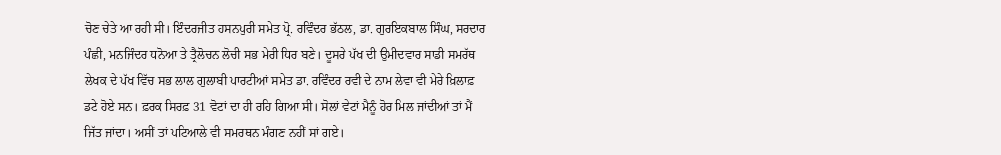ਚੋਣ ਚੇਤੇ ਆ ਰਹੀ ਸੀ। ਇੰਦਰਜੀਤ ਹਸਨਪੁਰੀ ਸਮੇਤ ਪ੍ਰੋ. ਰਵਿੰਦਰ ਭੱਠਲ, ਡਾ. ਗੁਰਇਕਬਾਲ ਸਿੰਘ, ਸਰਦਾਰ ਪੰਛੀ, ਮਨਜਿੰਦਰ ਧਨੋਆ ਤੇ ਤ੍ਰੈਲੋਚਨ ਲੋਚੀ ਸਭ ਮੇਰੀ ਧਿਰ ਬਣੇ। ਦੂਸਰੇ ਪੱਖ ਦੀ ਉਮੀਦਵਾਰ ਸਾਡੀ ਸਮਰੱਥ ਲੇਖਕ ਦੇ ਪੱਖ ਵਿੱਚ ਸਭ ਲਾਲ ਗੁਲਾਬੀ ਪਾਰਟੀਆਂ ਸਮੇਤ ਡਾ. ਰਵਿੰਦਰ ਰਵੀ ਦੇ ਨਾਮ ਲੇਵਾ ਵੀ ਮੇਰੇ ਖ਼ਿਲਾਫ਼ ਡਟੇ ਹੋਏ ਸਨ। ਫ਼ਰਕ ਸਿਰਫ਼ 31 ਵੋਟਾਂ ਦਾ ਹੀ ਰਹਿ ਗਿਆ ਸੀ। ਸੋਲਾਂ ਵੇਟਾਂ ਮੈਨੂੰ ਹੋਰ ਮਿਲ ਜਾਂਦੀਆਂ ਤਾਂ ਮੈਂ ਜਿੱਤ ਜਾਂਦਾ। ਅਸੀਂ ਤਾਂ ਪਟਿਆਲੇ ਵੀ ਸਮਰਥਨ ਮੰਗਣ ਨਹੀਂ ਸਾਂ ਗਏ।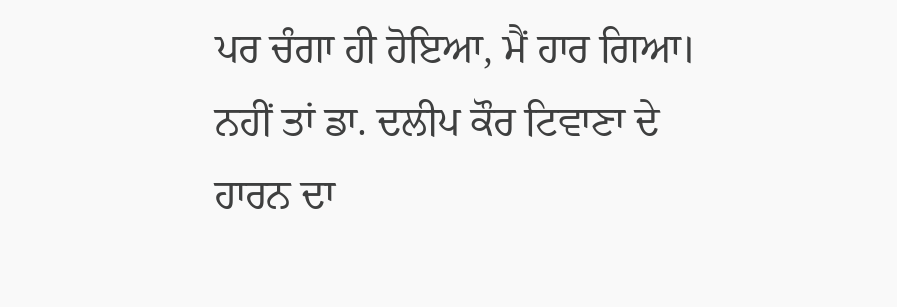ਪਰ ਚੰਗਾ ਹੀ ਹੋਇਆ, ਮੈਂ ਹਾਰ ਗਿਆ। ਨਹੀਂ ਤਾਂ ਡਾ. ਦਲੀਪ ਕੌਰ ਟਿਵਾਣਾ ਦੇ ਹਾਰਨ ਦਾ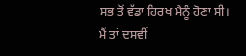ਸਭ ਤੋਂ ਵੱਡਾ ਹਿਰਖ ਮੈਨੂੰ ਹੋਣਾ ਸੀ। ਮੈਂ ਤਾਂ ਦਸਵੀਂ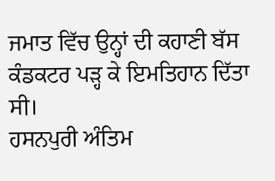ਜਮਾਤ ਵਿੱਚ ਉਨ੍ਹਾਂ ਦੀ ਕਹਾਣੀ ਬੱਸ ਕੰਡਕਟਰ ਪੜ੍ਹ ਕੇ ਇਮਤਿਹਾਨ ਦਿੱਤਾ ਸੀ।
ਹਸਨਪੁਰੀ ਅੰਤਿਮ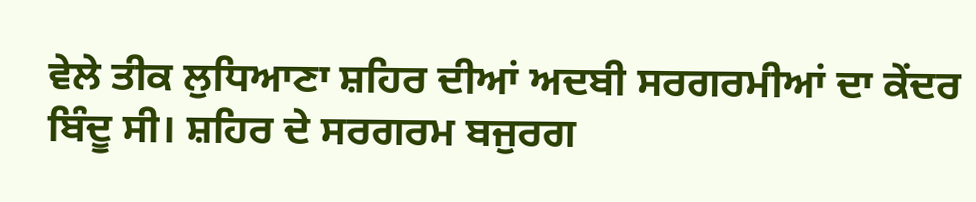ਵੇਲੇ ਤੀਕ ਲੁਧਿਆਣਾ ਸ਼ਹਿਰ ਦੀਆਂ ਅਦਬੀ ਸਰਗਰਮੀਆਂ ਦਾ ਕੇਂਦਰ ਬਿੰਦੂ ਸੀ। ਸ਼ਹਿਰ ਦੇ ਸਰਗਰਮ ਬਜੁਰਗ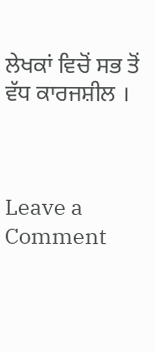ਲੇਖਕਾਂ ਵਿਚੋਂ ਸਭ ਤੋਂ ਵੱਧ ਕਾਰਜਸ਼ੀਲ ।



Leave a Comment